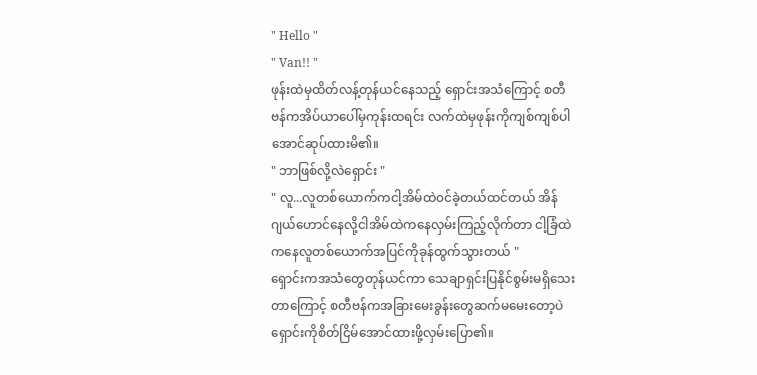" Hello "
" Van!! "
ဖုန်းထဲမှထိတ်လန့်တုန်ယင်နေသည့် ရှောင်းအသံကြောင့် စတီဗန်ကအိပ်ယာပေါ်မှကုန်းထရင်း လက်ထဲမှဖုန်းကိုကျစ်ကျစ်ပါအောင်ဆုပ်ထားမိ၏။
" ဘာဖြစ်လို့လဲရှောင်း "
" လူ...လူတစ်ယောက်ကငါ့အိမ်ထဲ၀င်ခဲ့တယ်ထင်တယ် အိန်ဂျယ်ဟောင်နေလို့ငါအိမ်ထဲကနေလှမ်းကြည့်လိုက်တာ ငါ့ခြံထဲကနေလူတစ်ယောက်အပြင်ကိုခုန်ထွက်သွားတယ် "
ရှောင်းကအသံတွေတုန်ယင်ကာ သေချာရှင်းပြနိုင်စွမ်းမရှိသေးတာကြောင့် စတီဗန်ကအခြားမေးခွန်းတွေဆက်မမေးတော့ပဲ ရှောင်းကိုစိတ်ငြိမ်အောင်ထားဖို့လှမ်းပြော၏။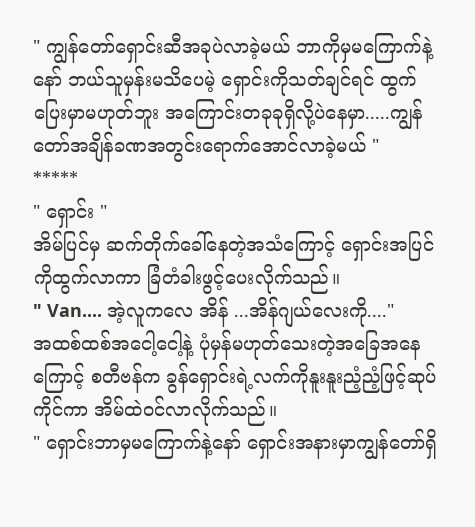" ကျွန်တော်ရှောင်းဆီအခုပဲလာခဲ့မယ် ဘာကိုမှမကြောက်နဲ့နော် ဘယ်သူမှန်းမသိပေမဲ့ ရှောင်းကိုသတ်ချင်ရင် ထွက်ပြေးမှာမဟုတ်ဘူး အကြောင်းတခုခုရှိလို့ပဲနေမှာ.....ကျွန်တော်အချိန်ခဏအတွင်းရောက်အောင်လာခဲ့မယ် "
*****
" ရှောင်း "
အိမ်ပြင်မှ ဆက်တိုက်ခေါ်နေတဲ့အသံကြောင့် ရှောင်းအပြင်ကိုထွက်လာကာ ခြံတံခါးဖွင့်ပေးလိုက်သည်။
" Van.... အဲ့လူကလေ အိန် ...အိန်ဂျယ်လေးကို...."
အထစ်ထစ်အငေါ့ငေါ့နဲ့ ပုံမှန်မဟုတ်သေးတဲ့အခြေအနေကြောင့် စတီဗန်က ခွန်ရှောင်းရဲ့လက်ကိုနူးနူးညံ့ညံ့ဖြင့်ဆုပ်ကိုင်ကာ အိမ်ထဲ၀င်လာလိုက်သည်။
" ရှောင်းဘာမှမကြောက်နဲ့နော် ရှောင်းအနားမှာကျွန်တော်ရှိ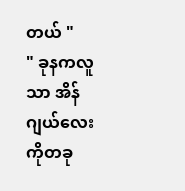တယ် "
" ခုနကလူသာ အိန်ဂျယ်လေးကိုတခု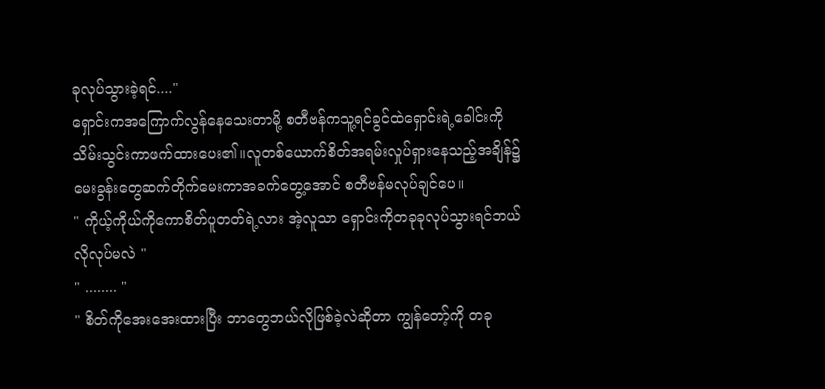ခုလုပ်သွားခဲ့ရင်...."
ရှောင်းကအကြောက်လွန်နေသေးတာမို့ စတီဗန်ကသူ့ရင်ခွင်ထဲရှောင်းရဲ့ခေါင်းကိုသိမ်းသွင်းကာဖက်ထားပေး၏။လူတစ်ယောက်စိတ်အရမ်းလှုပ်ရှားနေသည့်အချိန်၌ မေးခွန်းတွေဆက်တိုက်မေးကာအခက်တွေ့အောင် စတီဗန်မလုပ်ချင်ပေ။
" ကိုယ့်ကိုယ်ကိုကောစိတ်ပူတတ်ရဲ့လား အဲ့လူသာ ရှောင်းကိုတခုခုလုပ်သွားရင်ဘယ်လိုလုပ်မလဲ "
" ........ "
" စိတ်ကိုအေးအေးထားပြီး ဘာတွေဘယ်လိုဖြစ်ခဲ့လဲဆိုတာ ကျွန်တော့်ကို တခု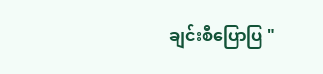ချင်းစီပြောပြ "